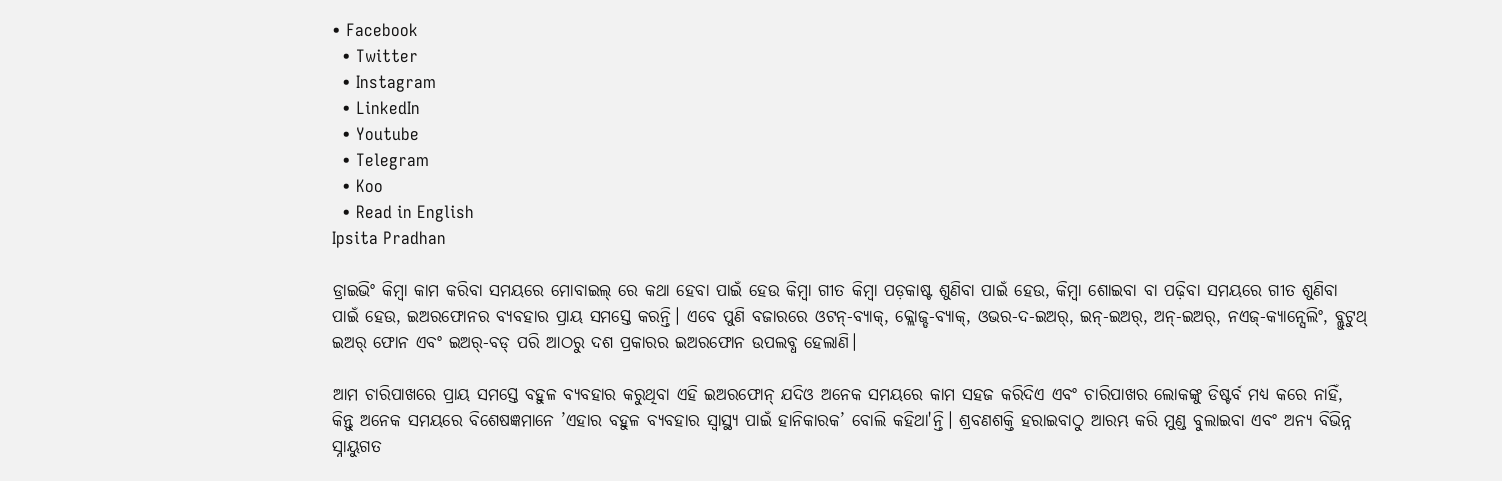• Facebook
  • Twitter
  • Instagram
  • LinkedIn
  • Youtube
  • Telegram
  • Koo
  • Read in English
Ipsita Pradhan

ଡ୍ରାଇଭିଂ କିମ୍ବା କାମ କରିବା ସମୟରେ ମୋବାଇଲ୍ ରେ କଥା ହେବା ପାଇଁ ହେଉ କିମ୍ବା ଗୀତ କିମ୍ବା ପଡ଼କାଷ୍ଟ ଶୁଣିବା ପାଇଁ ହେଉ, କିମ୍ବା ଶୋଇବା ବା ପଢ଼ିବା ସମୟରେ ଗୀତ ଶୁଣିବା ପାଇଁ ହେଉ, ଇଅରଫୋନର ବ୍ୟବହାର ପ୍ରାୟ ସମସ୍ତେ କରନ୍ତି। ଏବେ ପୁଣି ବଜାରରେ ଓଟନ୍-ବ୍ୟାକ୍, କ୍ଲୋଜ୍ଡ-ବ୍ୟାକ୍, ଓଭର-ଦ-ଇଅର୍, ଇନ୍-ଇଅର୍, ଅନ୍-ଇଅର୍, ନଏଜ୍-କ୍ୟାନ୍ସେଲିଂ, ବ୍ଲୁଟୁଥ୍ ଇଅର୍ ଫୋନ ଏବଂ ଇଅର୍-ବଡ୍ ପରି ଆଠରୁ ଦଶ ପ୍ରକାରର ଇଅରଫୋନ ଉପଲବ୍ଧ ହେଲାଣି।

ଆମ ଚାରିପାଖରେ ପ୍ରାୟ ସମସ୍ତେ ବହୁଳ ବ୍ୟବହାର କରୁଥିବା ଏହି ଇଅରଫୋନ୍ ଯଦିଓ ଅନେକ ସମୟରେ କାମ ସହଜ କରିଦିଏ ଏବଂ ଚାରିପାଖର ଲୋକଙ୍କୁ ଡିଷ୍ଟର୍ବ ମଧ୍ୟ କରେ ନାହିଁ, କିନ୍ତୁ ଅନେକ ସମୟରେ ବିଶେଷଜ୍ଞମାନେ ’ଏହାର ବହୁଳ ବ୍ୟବହାର ସ୍ବାସ୍ଥ୍ୟ ପାଇଁ ହାନିକାରକ’ ବୋଲି କହିଥା'ନ୍ତି। ଶ୍ରବଣଶକ୍ତି ହରାଇବାଠୁ ଆରମ୍ଭ କରି ମୁଣ୍ଡ ବୁଲାଇବା ଏବଂ ଅନ୍ୟ ବିଭିନ୍ନ ସ୍ନାୟୁଗତ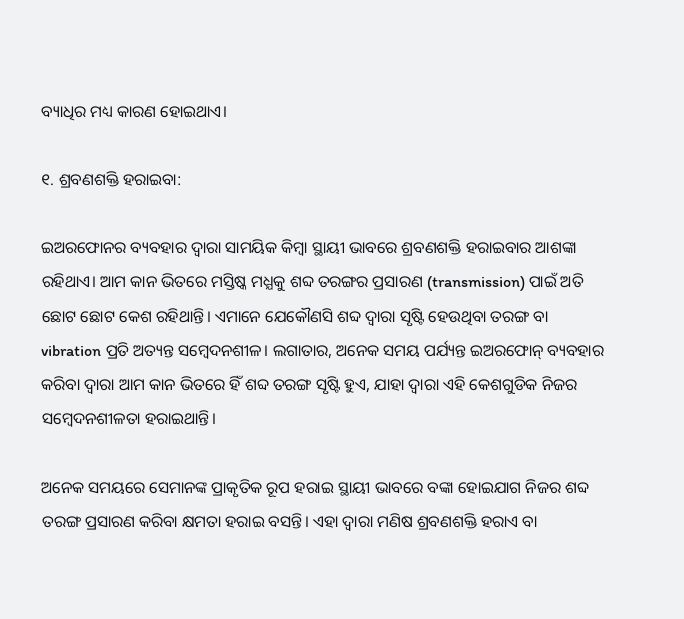ବ୍ୟାଧିର ମଧ୍ୟ କାରଣ ହୋଇଥାଏ।

୧. ଶ୍ରବଣଶକ୍ତି ହରାଇବା:

ଇଅରଫୋନର ବ୍ୟବହାର ଦ୍ବାରା ସାମୟିକ କିମ୍ବା ସ୍ଥାୟୀ ଭାବରେ ଶ୍ରବଣଶକ୍ତି ହରାଇବାର ଆଶଙ୍କା ରହିଥାଏ। ଆମ କାନ ଭିତରେ ମସ୍ତିଷ୍କ ମଧ୍ଯକୁ ଶବ୍ଦ ତରଙ୍ଗର ପ୍ରସାରଣ (transmission) ପାଇଁ ଅତି ଛୋଟ ଛୋଟ କେଶ ରହିଥାନ୍ତି। ଏମାନେ ଯେକୌଣସି ଶବ୍ଦ ଦ୍ବାରା ସୃଷ୍ଟି ହେଉଥିବା ତରଙ୍ଗ ବା vibration ପ୍ରତି ଅତ୍ୟନ୍ତ ସମ୍ବେଦନଶୀଳ। ଲଗାତାର, ଅନେକ ସମୟ ପର୍ଯ୍ୟନ୍ତ ଇଅରଫୋନ୍ ବ୍ୟବହାର କରିବା ଦ୍ୱାରା ଆମ କାନ ଭିତରେ ହିଁ ଶବ୍ଦ ତରଙ୍ଗ ସୃଷ୍ଟି ହୁଏ, ଯାହା ଦ୍ୱାରା ଏହି କେଶଗୁଡିକ ନିଜର ସମ୍ବେଦନଶୀଳତା ହରାଇଥାନ୍ତି।

ଅନେକ ସମୟରେ ସେମାନଙ୍କ ପ୍ରାକୃତିକ ରୂପ ହରାଇ ସ୍ଥାୟୀ ଭାବରେ ବଙ୍କା ହୋଇଯାଗ ନିଜର ଶବ୍ଦ ତରଙ୍ଗ ପ୍ରସାରଣ କରିବା କ୍ଷମତା ହରାଇ ବସନ୍ତି। ଏହା ଦ୍ବାରା ମଣିଷ ଶ୍ରବଣଶକ୍ତି ହରାଏ ବା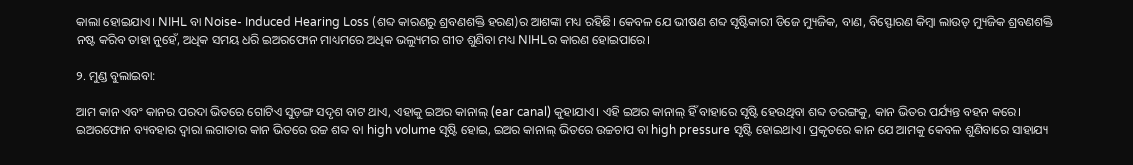କାଲା ହୋଇଯାଏ। NIHL ବା Noise- Induced Hearing Loss (ଶବ୍ଦ କାରଣରୁ ଶ୍ରବଣଶକ୍ତି ହରଣ)ର ଆଶଙ୍କା ମଧ୍ୟ ରହିଛି। କେବଳ ଯେ ଭୀଷଣ ଶବ୍ଦ ସୃଷ୍ଟିକାରୀ ଡିଜେ ମ୍ୟୁଜିକ, ବାଣ, ବିସ୍ଫୋରଣ କିମ୍ବା ଲାଉଡ୍ ମ୍ୟୁଜିକ ଶ୍ରବଣଶକ୍ତି ନଷ୍ଟ କରିବ ତାହା ନୁହେଁ, ଅଧିକ ସମୟ ଧରି ଇଅରଫୋନ ମାଧ୍ୟମରେ ଅଧିକ ଭଲ୍ୟୁମର ଗୀତ ଶୁଣିବା ମଧ୍ୟ NIHLର କାରଣ ହୋଇପାରେ।

୨. ମୁଣ୍ଡ ବୁଲାଇବା:

ଆମ କାନ ଏବଂ କାନର ପରଦା ଭିତରେ ଗୋଟିଏ ସୁଡ଼ଙ୍ଗ ସଦୃଶ ବାଟ ଥାଏ, ଏହାକୁ ଇଅର କାନାଲ୍ (ear canal) କୁହାଯାଏ। ଏହି ଇଅର କାନାଲ୍ ହିଁ ବାହାରେ ସୃଷ୍ଟି ହେଉଥିବା ଶବ୍ଦ ତରଙ୍ଗକୁ, କାନ ଭିତର ପର୍ଯ୍ୟନ୍ତ ବହନ କରେ। ଇଅରଫୋନ ବ୍ୟବହାର ଦ୍ବାରା ଲଗାତାର କାନ ଭିତରେ ଉଚ୍ଚ ଶବ୍ଦ ବା high volume ସୃଷ୍ଟି ହୋଇ, ଇଅର କାନାଲ୍ ଭିତରେ ଉଚ୍ଚଚାପ ବା high pressure ସୃଷ୍ଟି ହୋଇଥାଏ। ପ୍ରକୃତରେ କାନ ଯେ ଆମକୁ କେବଳ ଶୁଣିବାରେ ସାହାଯ୍ୟ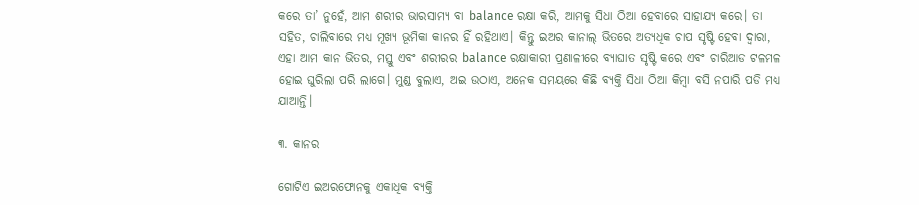କରେ ତା’ ନୁହେଁ, ଆମ ଶରୀର ଭାରସାମ୍ୟ ବା balance ରକ୍ଷା କରି, ଆମକୁ ସିଧା ଠିଆ ହେବାରେ ସାହାଯ୍ୟ କରେ। ତା ସହିତ, ଚାଲିବାରେ ମଧ୍ୟ ମୂଖ୍ୟ ଭୂମିକା କାନର ହିଁ ରହିଥାଏ। କିନ୍ତୁ ଇଅର କାନାଲ୍ ଭିତରେ ଅତ୍ୟଧିକ ଚାପ ସୃଷ୍ଟି ହେବା ଦ୍ବାରା, ଏହା ଆମ କାନ ଭିତର, ମସ୍ତୁ ଏବଂ ଶରୀରର balance ରକ୍ଷାକାରୀ ପ୍ରଣାଳୀରେ ବ୍ୟାଘାତ ସୃଷ୍ଟି କରେ ଏବଂ ଚାରିଆଡ ଟଳମଳ ହୋଇ ଘୁରିଲା ପରି ଲାଗେ। ମୁଣ୍ଡ ବୁଲାଏ, ଅଇ ଉଠାଏ, ଅନେକ ସମୟରେ କିଛି ବ୍ୟକ୍ତି ସିଧା ଠିଆ କିମ୍ବା ବସି ନପାରି ପଡି ମଧ୍ୟ ଯାଆନ୍ତି।

୩. କାନର

ଗୋଟିଏ ଇଅରଫୋନକୁ ଏକାଧିକ ବ୍ୟକ୍ତି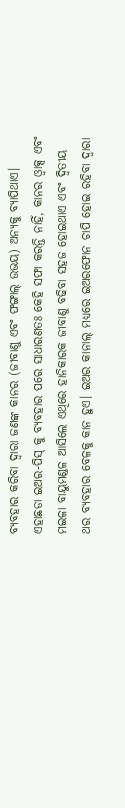ବ୍ୟବହାର କରିବା ଦ୍ୱାରା ଜଣଙ୍କ କାନର (ଜୀବାଣୁ ଏବଂ ଫଙ୍ଗାଲ୍ ଉଭୟ) ଅନ୍ୟକୁ ବ୍ୟାପିଥାଏ। ଏହାଛଡା ଇଅର-ପିସ୍ କୁ ବ୍ୟବହାର ପରେ ସାଧାରଣତଃ କେହି ସଫା କରନ୍ତି ନାହିଁ, କାନର ଓ୍ବାକ୍ସ ଏବଂ ମଇଳା ବାୟୁମଣ୍ଡଳ ଆସିଲେ ଏଥିରେ ହାନିକାରକ ଜୀବାଣୁ ବଢିବା ସହଜ ହୋଇଥାଏ ଏବଂ ଦ୍ୱିତୀୟ ଥର ବ୍ୟବହାର ବେଳକୁ କାନ ହୁଏ। ଇଅର କାନାଲ୍ ମଧ୍ୟରେ ଇଅରଫୋନ ଚାପି ହୋଇ ରହିବା ଦ୍ବାରା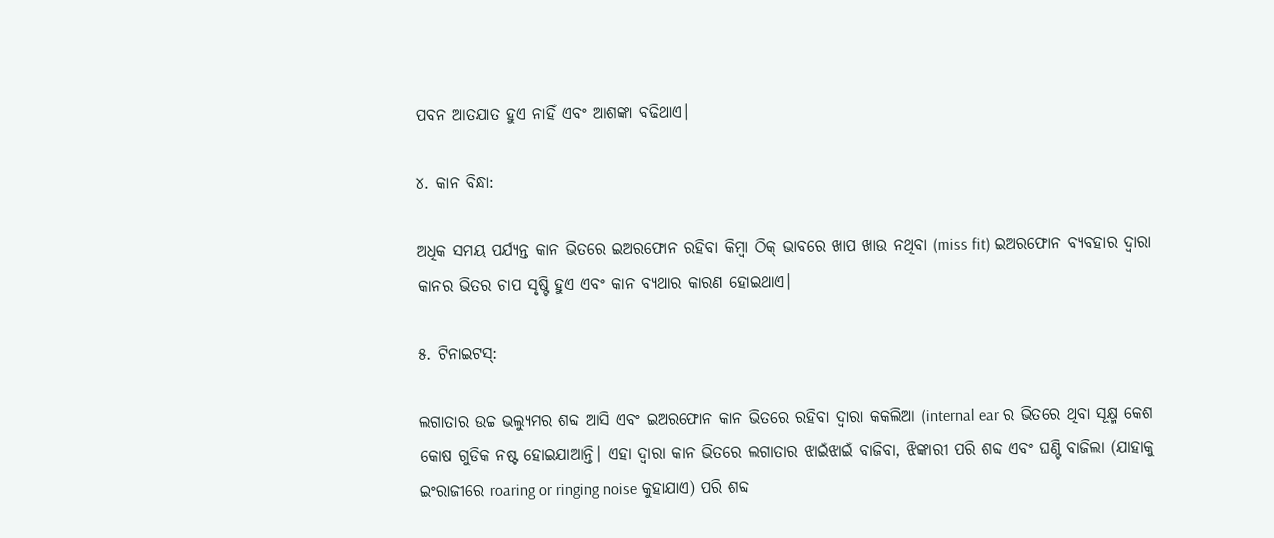ପବନ ଆତଯାତ ହୁଏ ନାହିଁ ଏବଂ ଆଶଙ୍କା ବଢିଥାଏ।

୪. କାନ ବିନ୍ଧା:

ଅଧିକ ସମୟ ପର୍ଯ୍ୟନ୍ତ କାନ ଭିତରେ ଇଅରଫୋନ ରହିବା କିମ୍ବା ଠିକ୍ ଭାବରେ ଖାପ ଖାଉ ନଥିବା (miss fit) ଇଅରଫୋନ ବ୍ୟବହାର ଦ୍ବାରା କାନର ଭିତର ଚାପ ସୃଷ୍ଟି ହୁଏ ଏବଂ କାନ ବ୍ୟଥାର କାରଣ ହୋଇଥାଏ।

୫. ଟିନାଇଟସ୍:

ଲଗାତାର ଉଚ୍ଚ ଭଲ୍ୟୁମର ଶବ୍ଦ ଆସି ଏବଂ ଇଅରଫୋନ କାନ ଭିତରେ ରହିବା ଦ୍ବାରା କକଲିଆ (internal ear ର ଭିତରେ ଥିବା ସୂକ୍ଷ୍ମ କେଶ କୋଷ ଗୁଡିକ ନଷ୍ଟ ହୋଇଯାଆନ୍ତି। ଏହା ଦ୍ବାରା କାନ ଭିତରେ ଲଗାତାର ଝାଇଁଝାଇଁ ବାଜିବା, ଝିଙ୍କାରୀ ପରି ଶବ୍ଦ ଏବଂ ଘଣ୍ଟି ବାଜିଲା (ଯାହାକୁ ଇଂରାଜୀରେ roaring or ringing noise କୁହାଯାଏ) ପରି ଶବ୍ଦ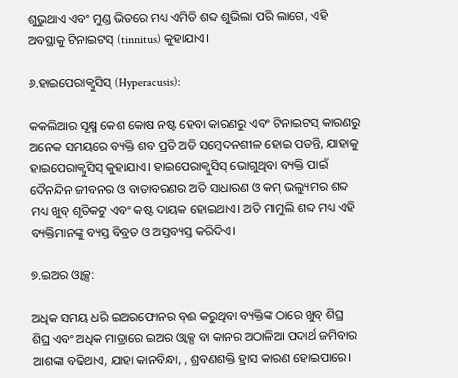ଶୁଭୁଥାଏ ଏବଂ ମୁଣ୍ଡ ଭିତରେ ମଧ୍ୟ ଏମିତି ଶବ୍ଦ ଶୁଭିଲା ପରି ଲାଗେ, ଏହି ଅବସ୍ଥାକୁ ଟିନାଇଟସ୍ (tinnitus) କୁହାଯାଏ।

୬.ହାଇପେରାକ୍ବୁସିସ୍ (Hyperacusis):

କକଲିଆର ସୂକ୍ଷ୍ମ କେଶ କୋଷ ନଷ୍ଟ ହେବା କାରଣରୁ ଏବଂ ଟିନାଇଟସ୍ କାରଣରୁ ଅନେକ ସମୟରେ ବ୍ୟକ୍ତି ଶବ ପ୍ରତି ଅତି ସମ୍ବେଦନଶୀଳ ହୋଇ ପଡନ୍ତି, ଯାହାକୁ ହାଇପେରାକ୍ବୁସିସ୍ କୁହାଯାଏ। ହାଇପେରାକ୍ବୁସିସ୍ ଭୋଗୁଥିବା ବ୍ୟକ୍ତି ପାଇଁ ଦୈନନ୍ଦିନ ଜୀବନର ଓ ବାତାବରଣର ଅତି ସାଧାରଣ ଓ କମ୍ ଭଲ୍ୟୁମର ଶବ୍ଦ ମଧ୍ୟ ଖୁବ୍ ଶୃତିକଟୁ ଏବଂ କଷ୍ଟ ଦାୟକ ହୋଇଥାଏ। ଅତି ମାମୁଲି ଶବ୍ଦ ମଧ୍ୟ ଏହି ବ୍ୟକ୍ତିମାନଙ୍କୁ ବ୍ୟସ୍ତ ବିବ୍ରତ ଓ ଅସ୍ତବ୍ୟସ୍ତ କରିଦିଏ।

୭.ଇଅର ଓ୍ବାକ୍ସ:

ଅଧିକ ସମୟ ଧରି ଇଅରଫୋନର ବ୍ଈ କରୁଥିବା ବ୍ୟକ୍ତିଙ୍କ ଠାରେ ଖୁବ୍ ଶିଘ୍ର ଶିଘ୍ର ଏବଂ ଅଧିକ ମାତ୍ରାରେ ଇଅର ଓ୍ବାକ୍ସ ବା କାନର ଅଠାଳିଆ ପଦାର୍ଥ ଜମିବାର ଆଶଙ୍କା ବଢିଥାଏ, ଯାହା କାନବିନ୍ଧା, , ଶ୍ରବଣଶକ୍ତି ହ୍ରାସ କାରଣ ହୋଇପାରେ।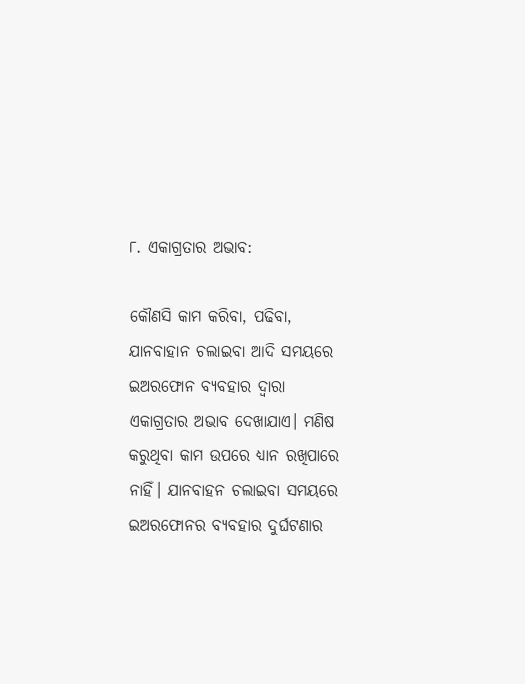୮. ଏକାଗ୍ରତାର ଅଭାବ:

କୌଣସି କାମ କରିବା, ପଢିବା, ଯାନବାହାନ ଚଲାଇବା ଆଦି ସମୟରେ ଇଅରଫୋନ ବ୍ୟବହାର ଦ୍ବାରା ଏକାଗ୍ରତାର ଅଭାବ ଦେଖାଯାଏ। ମଣିଷ କରୁଥିବା କାମ ଉପରେ ଧ୍ୟାନ ରଖିପାରେ ନାହିଁ। ଯାନବାହନ ଚଲାଇବା ସମୟରେ ଇଅରଫୋନର ବ୍ୟବହାର ଦୁର୍ଘଟଣାର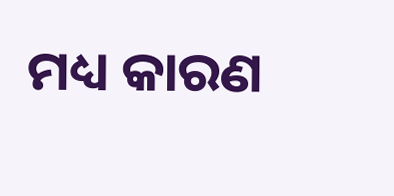ମଧ୍ୟ କାରଣ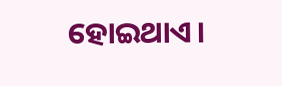ହୋଇଥାଏ।